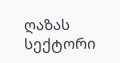ღაზას სექტორი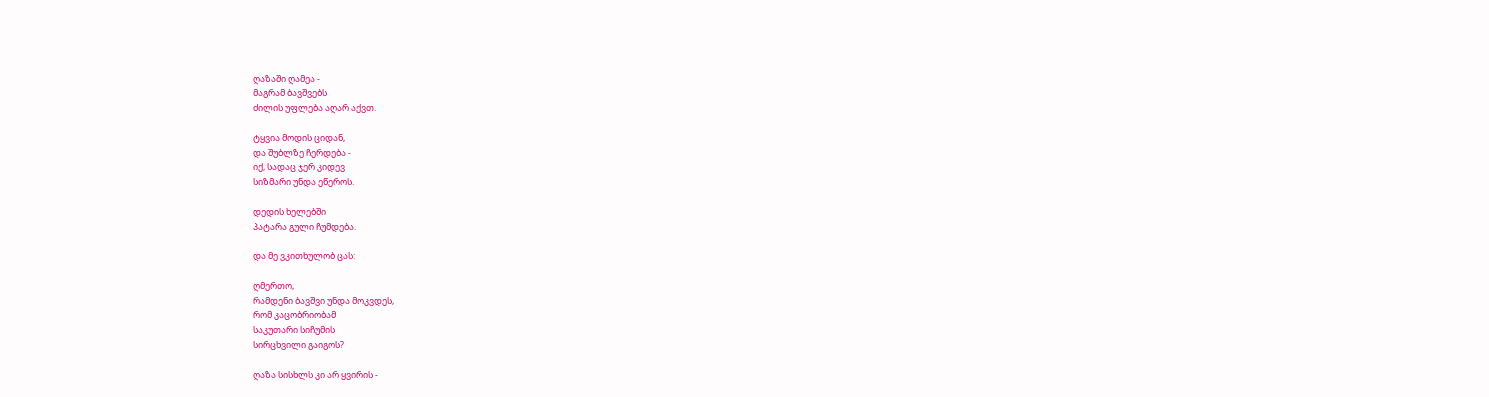ღაზაში ღამეა -
მაგრამ ბავშვებს
ძილის უფლება აღარ აქვთ.

ტყვია მოდის ციდან,
და შუბლზე ჩერდება -
იქ, სადაც ჯერ კიდევ
სიზმარი უნდა ეწეროს.

დედის ხელებში
პატარა გული ჩუმდება.

და მე ვკითხულობ ცას:

ღმერთო,
რამდენი ბავშვი უნდა მოკვდეს,
რომ კაცობრიობამ
საკუთარი სიჩუმის
სირცხვილი გაიგოს?

ღაზა სისხლს კი არ ყვირის -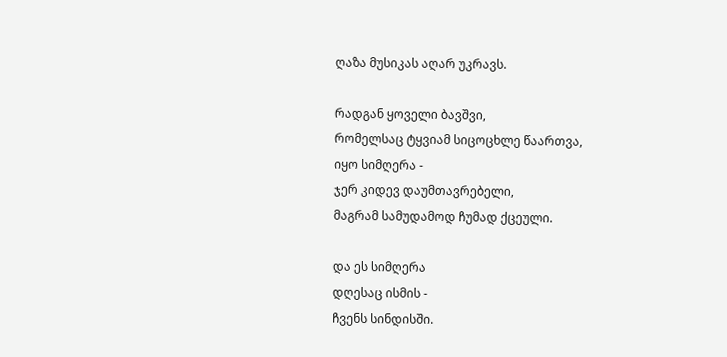ღაზა მუსიკას აღარ უკრავს.

რადგან ყოველი ბავშვი,
რომელსაც ტყვიამ სიცოცხლე წაართვა,
იყო სიმღერა -
ჯერ კიდევ დაუმთავრებელი,
მაგრამ სამუდამოდ ჩუმად ქცეული.

და ეს სიმღერა
დღესაც ისმის -
ჩვენს სინდისში.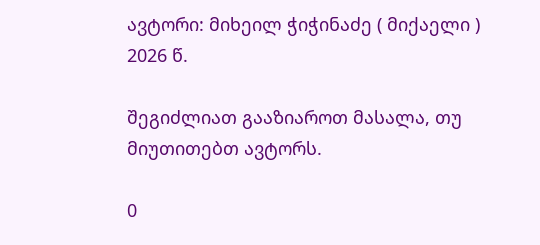ავტორი: მიხეილ ჭიჭინაძე ( მიქაელი )
2026 წ.

შეგიძლიათ გააზიაროთ მასალა, თუ მიუთითებთ ავტორს.

0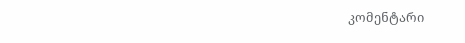კომენტარი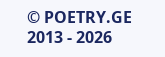© POETRY.GE 2013 - 2026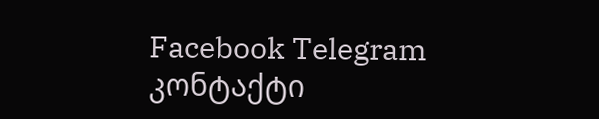Facebook Telegram კონტაქტი